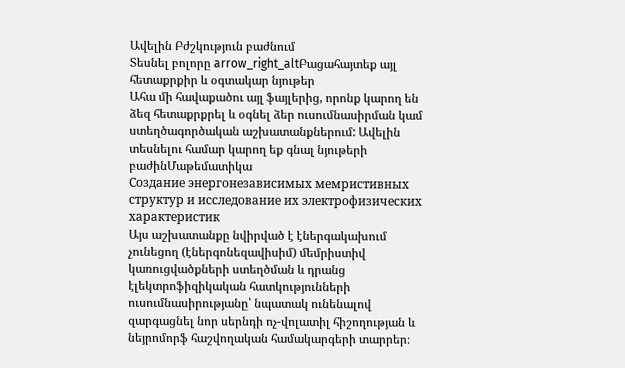Ավելին Բժշկություն բաժնում
Տեսնել բոլորը arrow_right_altԲացահայտեք այլ հետաքրքիր և օգտակար նյութեր
Ահա մի հավաքածու այլ ֆայլերից, որոնք կարող են ձեզ հետաքրքրել և օգնել ձեր ուսումնասիրման կամ ստեղծագործական աշխատանքներում: Ավելին տեսնելու համար կարող եք գնալ նյութերի բաժինՄաթեմատիկա
Создание энергонезависимых мемристивных структур и исследование их электрофизических характеристик
Այս աշխատանքը նվիրված է էներգակախում չունեցող (էներգոնեզավիսիմ) մեմրիստիվ կառուցվածքների ստեղծման և դրանց էլեկտրոֆիզիկական հատկությունների ուսումնասիրությանը՝ նպատակ ունենալով զարգացնել նոր սերնդի ոչ-վոլատիլ հիշողության և նեյրոմորֆ հաշվողական համակարգերի տարրեր։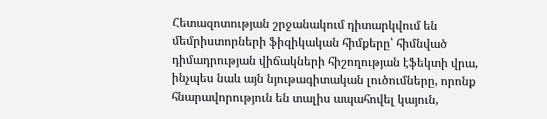Հետազոտության շրջանակում դիտարկվում են մեմրիստորների ֆիզիկական հիմքերը՝ հիմնված դիմադրության վիճակների հիշողության էֆեկտի վրա, ինչպես նաև այն նյութագիտական լուծումները, որոնք հնարավորություն են տալիս ապահովել կայուն,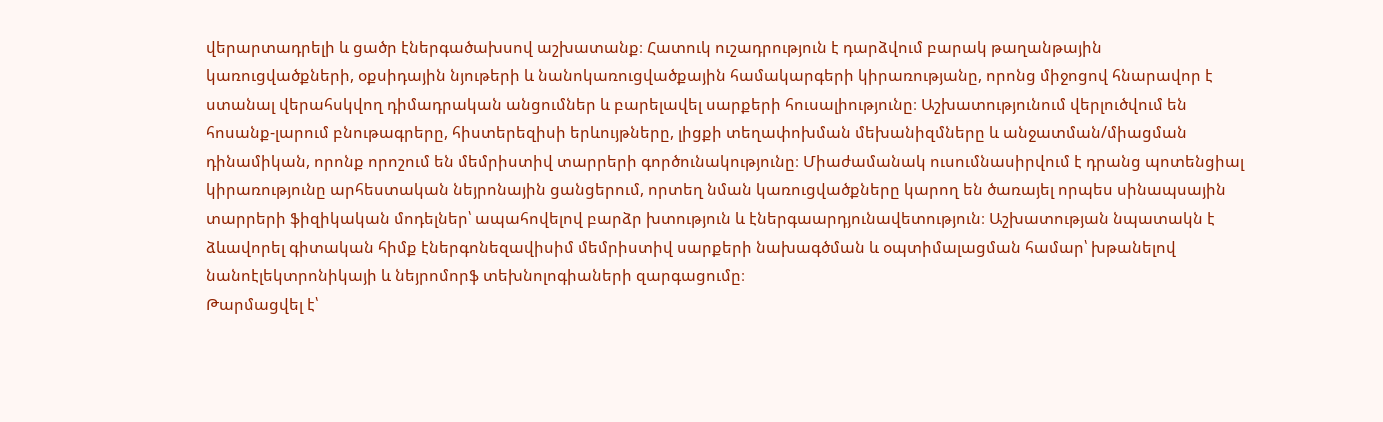վերարտադրելի և ցածր էներգածախսով աշխատանք։ Հատուկ ուշադրություն է դարձվում բարակ թաղանթային կառուցվածքների, օքսիդային նյութերի և նանոկառուցվածքային համակարգերի կիրառությանը, որոնց միջոցով հնարավոր է ստանալ վերահսկվող դիմադրական անցումներ և բարելավել սարքերի հուսալիությունը։ Աշխատությունում վերլուծվում են հոսանք-լարում բնութագրերը, հիստերեզիսի երևույթները, լիցքի տեղափոխման մեխանիզմները և անջատման/միացման դինամիկան, որոնք որոշում են մեմրիստիվ տարրերի գործունակությունը։ Միաժամանակ ուսումնասիրվում է դրանց պոտենցիալ կիրառությունը արհեստական նեյրոնային ցանցերում, որտեղ նման կառուցվածքները կարող են ծառայել որպես սինապսային տարրերի ֆիզիկական մոդելներ՝ ապահովելով բարձր խտություն և էներգաարդյունավետություն։ Աշխատության նպատակն է ձևավորել գիտական հիմք էներգոնեզավիսիմ մեմրիստիվ սարքերի նախագծման և օպտիմալացման համար՝ խթանելով նանոէլեկտրոնիկայի և նեյրոմորֆ տեխնոլոգիաների զարգացումը։
Թարմացվել է՝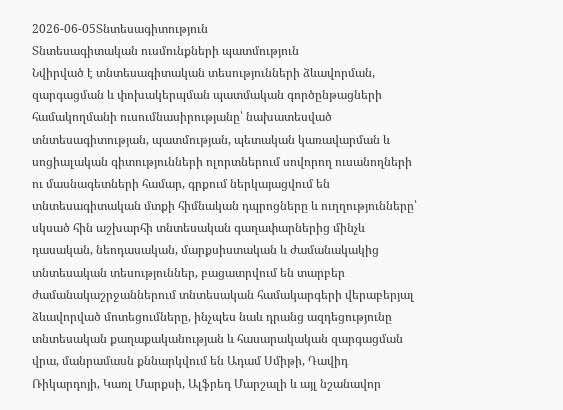2026-06-05Տնտեսագիտություն
Տնտեսագիտական ուսմունքների պատմություն
Նվիրված է տնտեսագիտական տեսությունների ձևավորման, զարգացման և փոխակերպման պատմական գործընթացների համակողմանի ուսումնասիրությանը՝ նախատեսված տնտեսագիտության, պատմության, պետական կառավարման և սոցիալական գիտությունների ոլորտներում սովորող ուսանողների ու մասնագետների համար, գրքում ներկայացվում են տնտեսագիտական մտքի հիմնական դպրոցները և ուղղությունները՝ սկսած հին աշխարհի տնտեսական գաղափարներից մինչև դասական, նեոդասական, մարքսիստական և ժամանակակից տնտեսական տեսություններ, բացատրվում են տարբեր ժամանակաշրջաններում տնտեսական համակարգերի վերաբերյալ ձևավորված մոտեցումները, ինչպես նաև դրանց ազդեցությունը տնտեսական քաղաքականության և հասարակական զարգացման վրա, մանրամասն քննարկվում են Ադամ Սմիթի, Դավիդ Ռիկարդոյի, Կառլ Մարքսի, Ալֆրեդ Մարշալի և այլ նշանավոր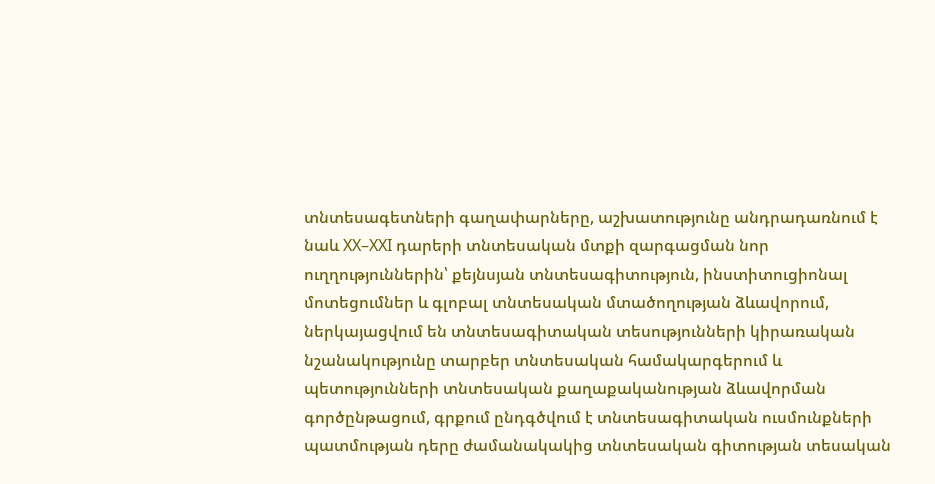տնտեսագետների գաղափարները, աշխատությունը անդրադառնում է նաև XX–XXI դարերի տնտեսական մտքի զարգացման նոր ուղղություններին՝ քեյնսյան տնտեսագիտություն, ինստիտուցիոնալ մոտեցումներ և գլոբալ տնտեսական մտածողության ձևավորում, ներկայացվում են տնտեսագիտական տեսությունների կիրառական նշանակությունը տարբեր տնտեսական համակարգերում և պետությունների տնտեսական քաղաքականության ձևավորման գործընթացում, գրքում ընդգծվում է տնտեսագիտական ուսմունքների պատմության դերը ժամանակակից տնտեսական գիտության տեսական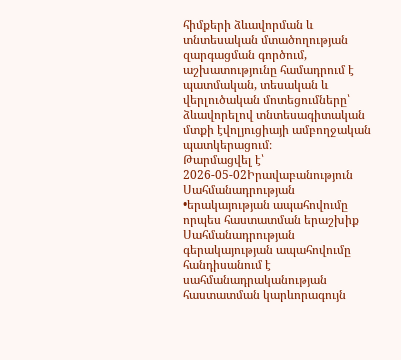հիմքերի ձևավորման և տնտեսական մտածողության զարգացման գործում, աշխատությունը համադրում է պատմական, տեսական և վերլուծական մոտեցումները՝ ձևավորելով տնտեսագիտական մտքի էվոլյուցիայի ամբողջական պատկերացում։
Թարմացվել է՝ 2026-05-02Իրավաբանություն
Սահմանադրության •երակայության ապահովումը որպես հաստատման երաշխիք
Սահմանադրության գերակայության ապահովումը հանդիսանում է սահմանադրականության հաստատման կարևորագույն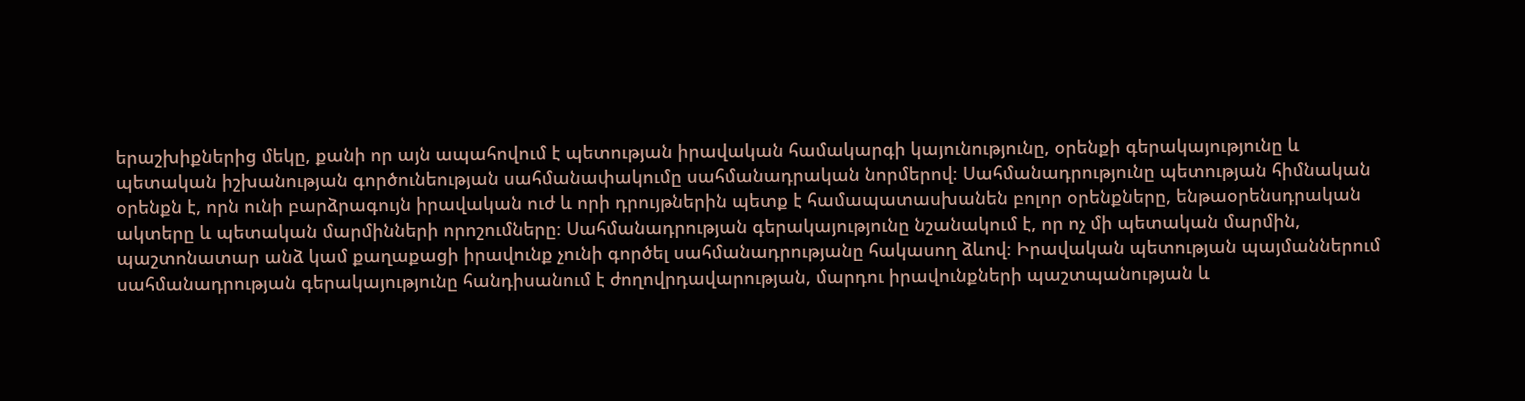երաշխիքներից մեկը, քանի որ այն ապահովում է պետության իրավական համակարգի կայունությունը, օրենքի գերակայությունը և պետական իշխանության գործունեության սահմանափակումը սահմանադրական նորմերով։ Սահմանադրությունը պետության հիմնական օրենքն է, որն ունի բարձրագույն իրավական ուժ և որի դրույթներին պետք է համապատասխանեն բոլոր օրենքները, ենթաօրենսդրական ակտերը և պետական մարմինների որոշումները։ Սահմանադրության գերակայությունը նշանակում է, որ ոչ մի պետական մարմին, պաշտոնատար անձ կամ քաղաքացի իրավունք չունի գործել սահմանադրությանը հակասող ձևով։ Իրավական պետության պայմաններում սահմանադրության գերակայությունը հանդիսանում է ժողովրդավարության, մարդու իրավունքների պաշտպանության և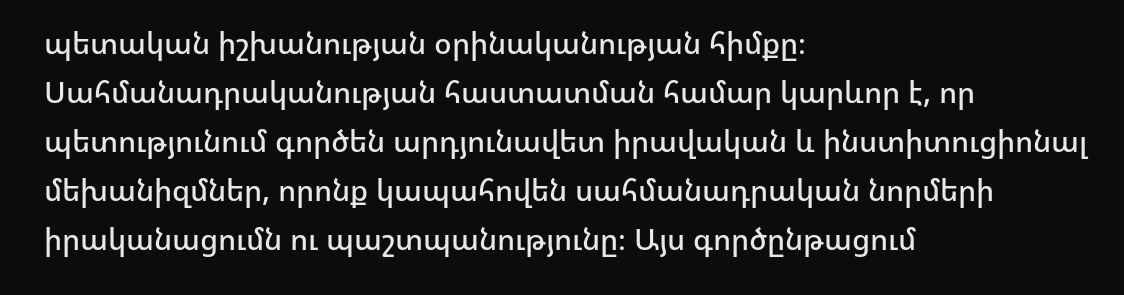պետական իշխանության օրինականության հիմքը։ Սահմանադրականության հաստատման համար կարևոր է, որ պետությունում գործեն արդյունավետ իրավական և ինստիտուցիոնալ մեխանիզմներ, որոնք կապահովեն սահմանադրական նորմերի իրականացումն ու պաշտպանությունը։ Այս գործընթացում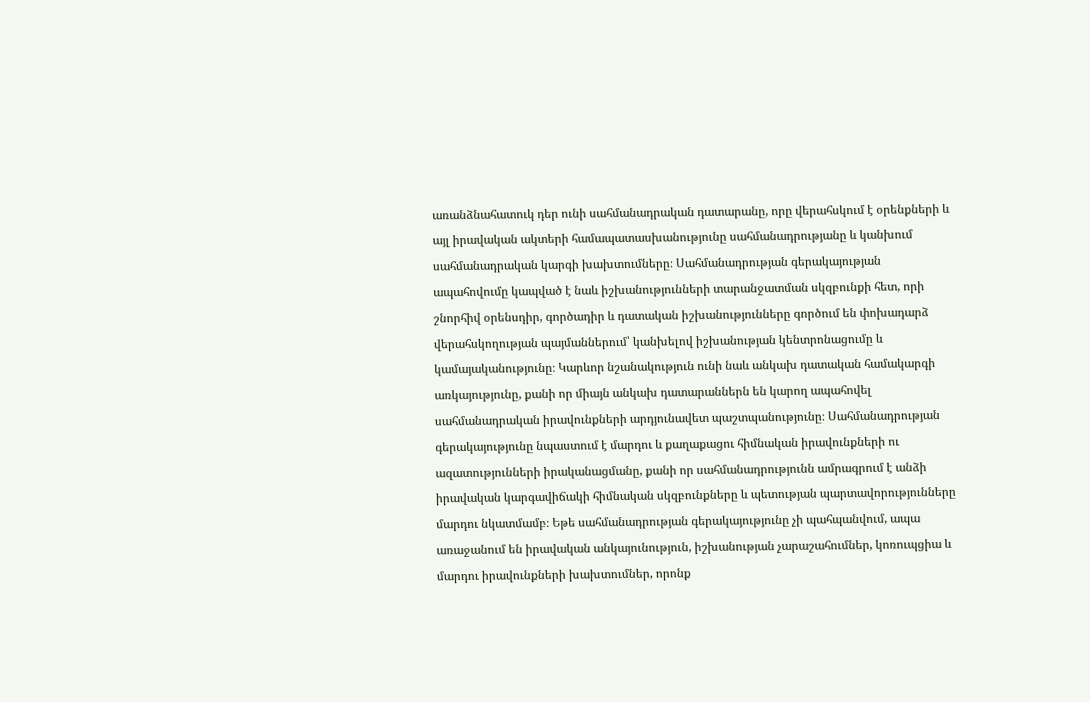առանձնահատուկ դեր ունի սահմանադրական դատարանը, որը վերահսկում է օրենքների և այլ իրավական ակտերի համապատասխանությունը սահմանադրությանը և կանխում սահմանադրական կարգի խախտումները։ Սահմանադրության գերակայության ապահովումը կապված է նաև իշխանությունների տարանջատման սկզբունքի հետ, որի շնորհիվ օրենսդիր, գործադիր և դատական իշխանությունները գործում են փոխադարձ վերահսկողության պայմաններում՝ կանխելով իշխանության կենտրոնացումը և կամայականությունը։ Կարևոր նշանակություն ունի նաև անկախ դատական համակարգի առկայությունը, քանի որ միայն անկախ դատարաններն են կարող ապահովել սահմանադրական իրավունքների արդյունավետ պաշտպանությունը։ Սահմանադրության գերակայությունը նպաստում է մարդու և քաղաքացու հիմնական իրավունքների ու ազատությունների իրականացմանը, քանի որ սահմանադրությունն ամրագրում է անձի իրավական կարգավիճակի հիմնական սկզբունքները և պետության պարտավորությունները մարդու նկատմամբ։ Եթե սահմանադրության գերակայությունը չի պահպանվում, ապա առաջանում են իրավական անկայունություն, իշխանության չարաշահումներ, կոռուպցիա և մարդու իրավունքների խախտումներ, որոնք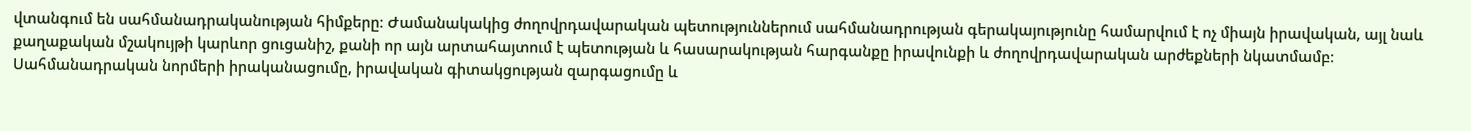վտանգում են սահմանադրականության հիմքերը։ Ժամանակակից ժողովրդավարական պետություններում սահմանադրության գերակայությունը համարվում է ոչ միայն իրավական, այլ նաև քաղաքական մշակույթի կարևոր ցուցանիշ, քանի որ այն արտահայտում է պետության և հասարակության հարգանքը իրավունքի և ժողովրդավարական արժեքների նկատմամբ։ Սահմանադրական նորմերի իրականացումը, իրավական գիտակցության զարգացումը և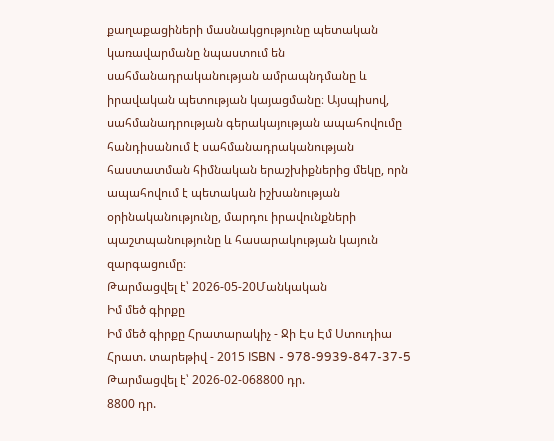քաղաքացիների մասնակցությունը պետական կառավարմանը նպաստում են սահմանադրականության ամրապնդմանը և իրավական պետության կայացմանը։ Այսպիսով, սահմանադրության գերակայության ապահովումը հանդիսանում է սահմանադրականության հաստատման հիմնական երաշխիքներից մեկը, որն ապահովում է պետական իշխանության օրինականությունը, մարդու իրավունքների պաշտպանությունը և հասարակության կայուն զարգացումը։
Թարմացվել է՝ 2026-05-20Մանկական
Իմ մեծ գիրքը
Իմ մեծ գիրքը Հրատարակիչ - Ջի Էս Էմ Ստուդիա Հրատ. տարեթիվ - 2015 ISBN - 978-9939-847-37-5
Թարմացվել է՝ 2026-02-068800 դր.
8800 դր.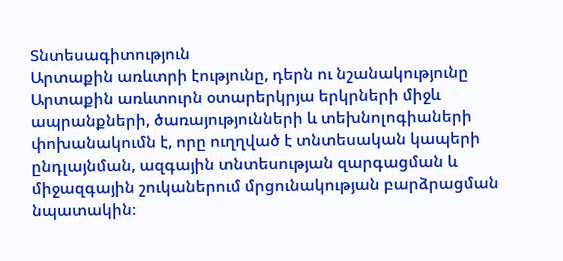Տնտեսագիտություն
Արտաքին առևտրի էությունը, դերն ու նշանակությունը
Արտաքին առևտուրն օտարերկրյա երկրների միջև ապրանքների, ծառայությունների և տեխնոլոգիաների փոխանակումն է, որը ուղղված է տնտեսական կապերի ընդլայնման, ազգային տնտեսության զարգացման և միջազգային շուկաներում մրցունակության բարձրացման նպատակին։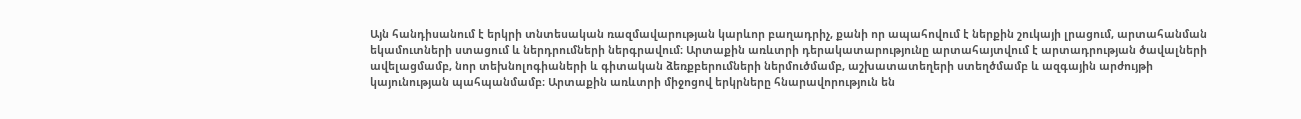Այն հանդիսանում է երկրի տնտեսական ռազմավարության կարևոր բաղադրիչ, քանի որ ապահովում է ներքին շուկայի լրացում, արտահանման եկամուտների ստացում և ներդրումների ներգրավում։ Արտաքին առևտրի դերակատարությունը արտահայտվում է արտադրության ծավալների ավելացմամբ, նոր տեխնոլոգիաների և գիտական ձեռքբերումների ներմուծմամբ, աշխատատեղերի ստեղծմամբ և ազգային արժույթի կայունության պահպանմամբ։ Արտաքին առևտրի միջոցով երկրները հնարավորություն են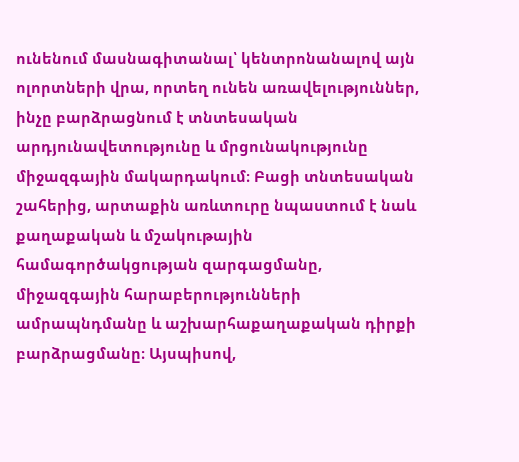ունենում մասնագիտանալ՝ կենտրոնանալով այն ոլորտների վրա, որտեղ ունեն առավելություններ, ինչը բարձրացնում է տնտեսական արդյունավետությունը և մրցունակությունը միջազգային մակարդակում։ Բացի տնտեսական շահերից, արտաքին առևտուրը նպաստում է նաև քաղաքական և մշակութային համագործակցության զարգացմանը, միջազգային հարաբերությունների ամրապնդմանը և աշխարհաքաղաքական դիրքի բարձրացմանը։ Այսպիսով,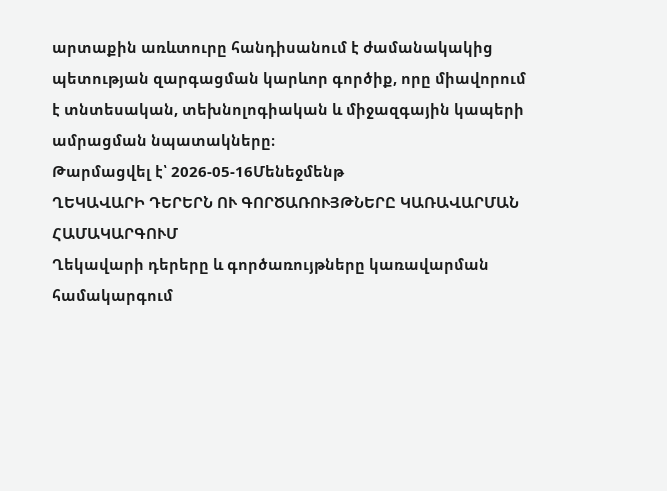արտաքին առևտուրը հանդիսանում է ժամանակակից պետության զարգացման կարևոր գործիք, որը միավորում է տնտեսական, տեխնոլոգիական և միջազգային կապերի ամրացման նպատակները։
Թարմացվել է՝ 2026-05-16Մենեջմենթ
ՂԵԿԱՎԱՐԻ ԴԵՐԵՐՆ ՈՒ ԳՈՐԾԱՌՈՒՅԹՆԵՐԸ ԿԱՌԱՎԱՐՄԱՆ ՀԱՄԱԿԱՐԳՈՒՄ
Ղեկավարի դերերը և գործառույթները կառավարման համակարգում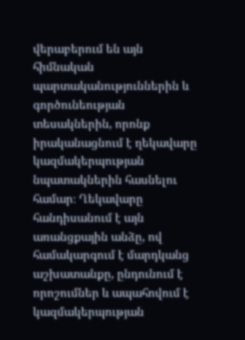վերաբերում են այն հիմնական պարտականություններին և գործունեության տեսակներին, որոնք իրականացնում է ղեկավարը կազմակերպության նպատակներին հասնելու համար։ Ղեկավարը հանդիսանում է այն առանցքային անձը, ով համակարգում է մարդկանց աշխատանքը, ընդունում է որոշումներ և ապահովում է կազմակերպության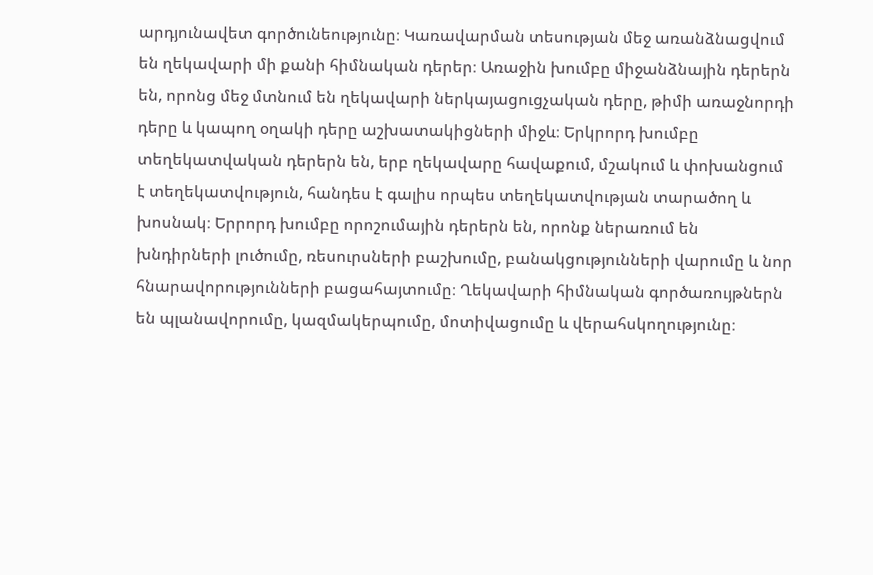արդյունավետ գործունեությունը։ Կառավարման տեսության մեջ առանձնացվում են ղեկավարի մի քանի հիմնական դերեր։ Առաջին խումբը միջանձնային դերերն են, որոնց մեջ մտնում են ղեկավարի ներկայացուցչական դերը, թիմի առաջնորդի դերը և կապող օղակի դերը աշխատակիցների միջև։ Երկրորդ խումբը տեղեկատվական դերերն են, երբ ղեկավարը հավաքում, մշակում և փոխանցում է տեղեկատվություն, հանդես է գալիս որպես տեղեկատվության տարածող և խոսնակ։ Երրորդ խումբը որոշումային դերերն են, որոնք ներառում են խնդիրների լուծումը, ռեսուրսների բաշխումը, բանակցությունների վարումը և նոր հնարավորությունների բացահայտումը։ Ղեկավարի հիմնական գործառույթներն են պլանավորումը, կազմակերպումը, մոտիվացումը և վերահսկողությունը։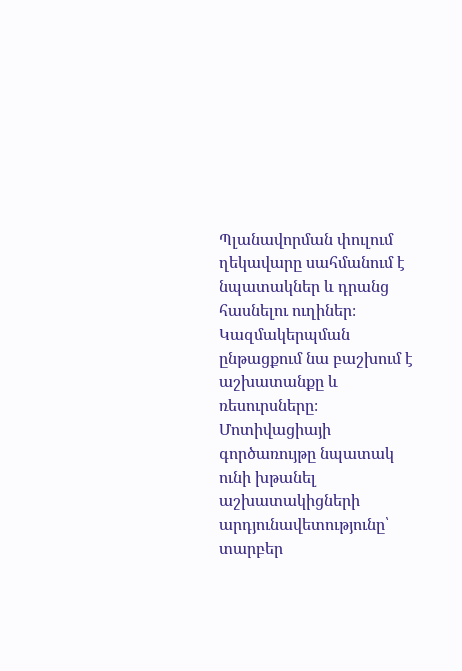Պլանավորման փուլում ղեկավարը սահմանում է նպատակներ և դրանց հասնելու ուղիներ։ Կազմակերպման ընթացքում նա բաշխում է աշխատանքը և ռեսուրսները։ Մոտիվացիայի գործառույթը նպատակ ունի խթանել աշխատակիցների արդյունավետությունը՝ տարբեր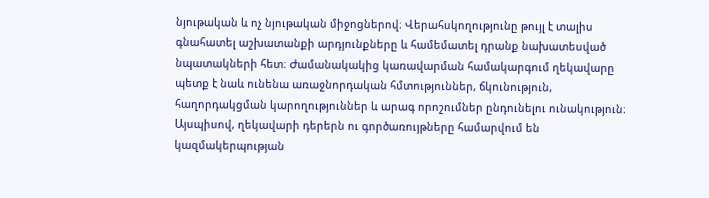նյութական և ոչ նյութական միջոցներով։ Վերահսկողությունը թույլ է տալիս գնահատել աշխատանքի արդյունքները և համեմատել դրանք նախատեսված նպատակների հետ։ Ժամանակակից կառավարման համակարգում ղեկավարը պետք է նաև ունենա առաջնորդական հմտություններ, ճկունություն, հաղորդակցման կարողություններ և արագ որոշումներ ընդունելու ունակություն։ Այսպիսով, ղեկավարի դերերն ու գործառույթները համարվում են կազմակերպության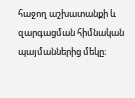հաջող աշխատանքի և զարգացման հիմնական պայմաններից մեկը։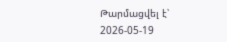Թարմացվել է՝ 2026-05-19